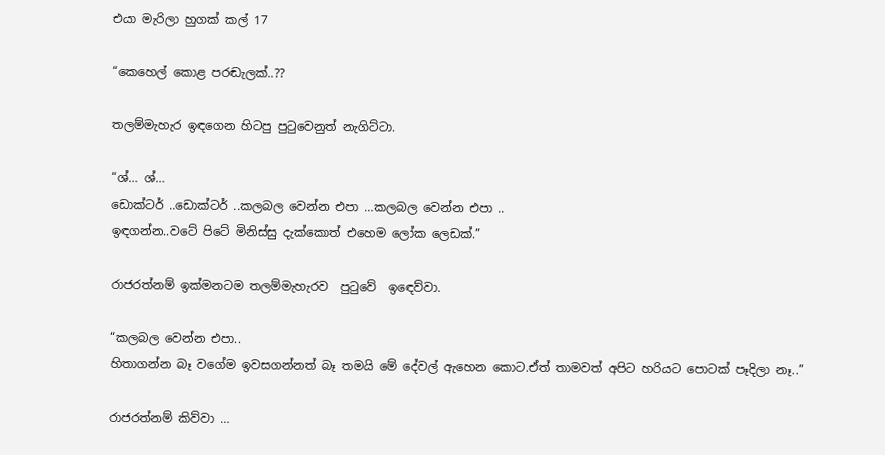එයා මැරිලා හුගක් කල් 17

“කෙහෙල් කොළ පරඬැලක්..??

තලම්මැහැර ඉඳගෙන හිටපු පුටුවෙනුත් නැගිට්ටා.

“ශ්… ශ්…
ඩොක්ටර් ..ඩොක්ටර් ..කලබල වෙන්න එපා …කලබල වෙන්න එපා ..
ඉඳගන්න..වටේ පිටේ මිනිස්සු දැක්කොත් එහෙම ලෝක ලෙඩක්.”

රාජරත්නම් ඉක්මනටම තලම්මැහැරව  පුටුවේ  ඉඳෙව්වා.

“කලබල වෙන්න එපා..
හිතාගන්න බෑ වගේම ඉවසගන්නත් බෑ තමයි මේ දේවල් ඇහෙන කොට.ඒත් තාමවත් අපිට හරියට පොටක් පෑදිලා නෑ..”

රාජරත්නම් කිව්වා …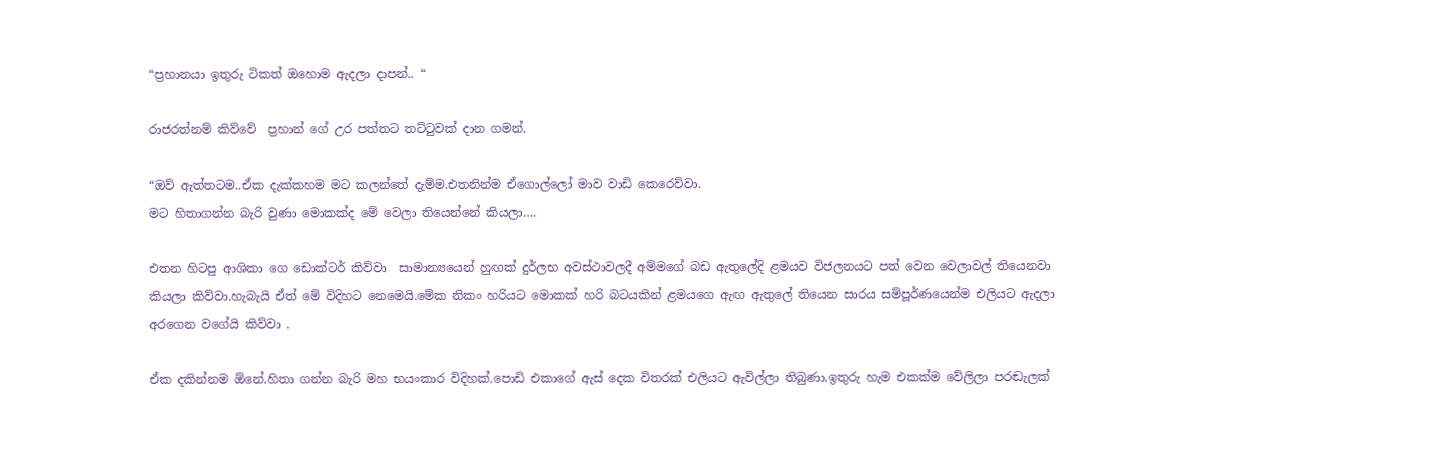“ප්‍රහානයා ඉතුරු ටිකත් ඔහොම ඇදලා දාපන්.. “

රාජරත්නම් කිව්වේ  ප්‍රහාන් ගේ උර පත්තට තට්ටුවක් දාන ගමන්.

“ඔව් ඇත්තටම..ඒක දැක්කහම මට කලන්තේ දැම්ම.එතනින්ම ඒගොල්ලෝ මාව වාඩි කෙරෙව්වා.
මට හිතාගන්න බැරි වුණා මොකක්ද මේ වෙලා තියෙන්නේ කියලා….

එතන හිටපු ආශිකා ගෙ ඩොක්ටර් කිව්වා  සාමාන්‍යයෙන් හුඟක් දුර්ලභ අවස්ථාවලදී අම්මගේ බඩ ඇතුලේදි ළමයව විජලනයට පත් වෙන වෙලාවල් තියෙනවා කියලා කිව්වා.හැබැයි ඒත් මේ විදිහට නෙමෙයි.මේක නිකං හරියට මොකක් හරි බටයකින් ළමයගෙ ඇඟ ඇතුලේ තියෙන සාරය සම්පූර්ණයෙන්ම එලියට ඇදලා අරගෙන වගේයි කිව්වා .

ඒක දකින්නම ඕනේ.හිතා ගන්න බැරි මහ භයංකාර විදිහක්.පොඩි එකාගේ ඇස් දෙක විතරක් එලියට ඇවිල්ලා තිබුණා.ඉතුරු හැම එකක්ම වේලිලා පරඬැලක්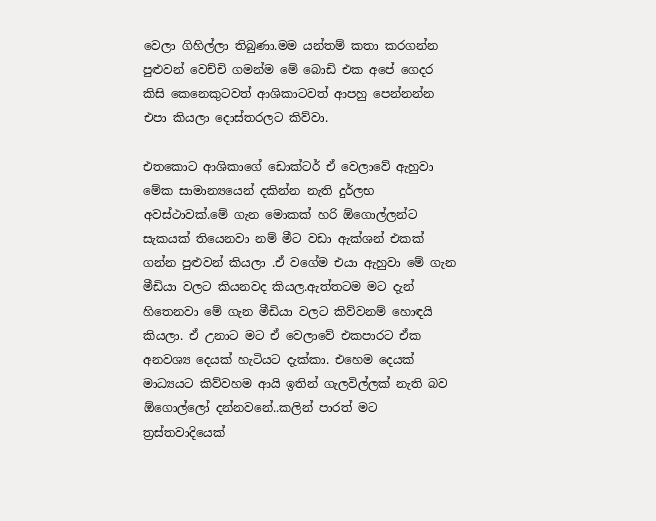වෙලා ගිහිල්ලා තිබුණා.මම යන්තම් කතා කරගන්න පුළුවන් වෙච්චි ගමන්ම මේ බොඩි එක අපේ ගෙදර කිසි කෙනෙකුටවත් ආශිකාටවත් ආපහු පෙන්නන්න එපා කියලා දොස්තරලට කිව්වා.

එතකොට ආශිකාගේ ඩොක්ටර් ඒ වෙලාවේ ඇහුවා මේක සාමාන්‍යයෙන් දකින්න නැති දුර්ලභ අවස්ථාවක්.මේ ගැන මොකක් හරි ඕගොල්ලන්ට සැකයක් තියෙනවා නම් මීට වඩා ඇක්ශන් එකක් ගන්න පුළුවන් කියලා .ඒ වගේම එයා ඇහුවා මේ ගැන මීඩියා වලට කියනවද කියල.ඇත්තටම මට දැන් හිතෙනවා මේ ගැන මීඩියා වලට කිව්වනම් හොඳයි කියලා. ඒ උනාට මට ඒ වෙලාවේ එකපාරට ඒක අනවශ්‍ය දෙයක් හැටියට දැක්කා. එහෙම දෙයක් මාධ්‍යයට කිව්වහම ආයි ඉතින් ගැලවිල්ලක් නැති බව ඕගොල්ලෝ දන්නවනේ..කලින් පාරත් මට ත්‍රස්තවාදියෙක්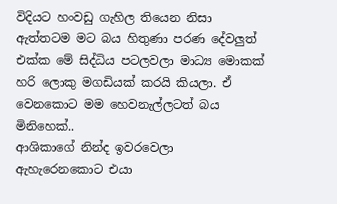විදියට හංවඩු ගැහිල තියෙන නිසා ඇත්තටම මට බය හිතුණා පරණ දේවලුත් එක්ක මේ සිද්ධිය පටලවලා මාධ්‍ය මොකක් හරි ලොකු මගඩියක් කරයි කියලා. ඒ වෙනකොට මම හෙවනැල්ලටත් බය මිනිහෙක්..
ආශිකාගේ නින්ද ඉවරවෙලා ඇහැරෙනකොට එයා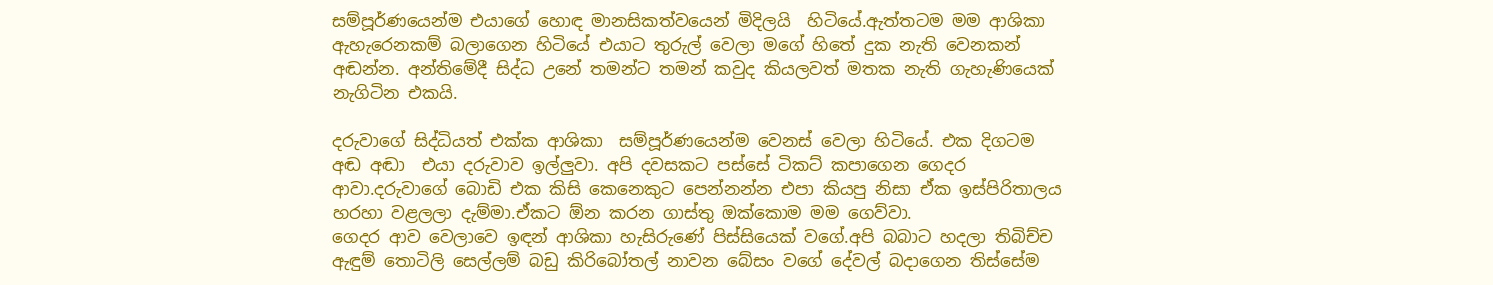සම්පූර්ණයෙන්ම එයාගේ හොඳ මානසිකත්වයෙන් මිදිලයි  හිටියේ.ඇත්තටම මම ආශිකා  ඇහැරෙනකම් බලාගෙන හිටියේ එයාට තුරුල් වෙලා මගේ හිතේ දුක නැති වෙනකන් අඬන්න. අන්තිමේදී සිද්ධ උනේ තමන්ට තමන් කවුද කියලවත් මතක නැති ගැහැණියෙක් නැගිටින එකයි.

දරුවාගේ සිද්ධියත් එක්ක ආශිකා  සම්පූර්ණයෙන්ම වෙනස් වෙලා හිටියේ. එක දිගටම අඬ අඬා  එයා දරුවාව ඉල්ලුවා. අපි දවසකට පස්සේ ටිකට් කපාගෙන ගෙදර ආවා.දරුවාගේ බොඩි එක කිසි කෙනෙකුට පෙන්නන්න එපා කියපු නිසා ඒක ඉස්පිරිතාලය හරහා වළලලා දැම්මා.ඒකට ඕන කරන ගාස්තු ඔක්කොම මම ගෙව්වා.
ගෙදර ආව වෙලාවෙ ඉඳන් ආශිකා හැසිරුණේ පිස්සියෙක් වගේ.අපි බබාට හදලා තිබිච්ච ඇඳුම් තොටිලි සෙල්ලම් බඩු කිරිබෝතල් නාවන බේසං වගේ දේවල් බදාගෙන තිස්සේම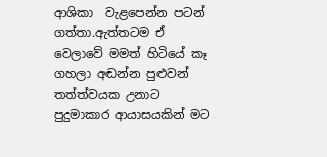ආශිකා  වැළපෙන්න පටන් ගත්තා.ඇත්තටම ඒ වෙලාවේ මමත් හිටියේ කෑ ගහලා අඬන්න පුළුවන් තත්ත්වයක උනාට පුදුමාකාර ආයාසයකින් මට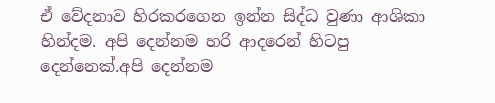ඒ වේදනාව හිරකරගෙන ඉන්න සිද්ධ වුණා ආශිකා හින්දම. අපි දෙන්නම හරි ආදරෙන් හිටපු දෙන්නෙක්.අපි දෙන්නම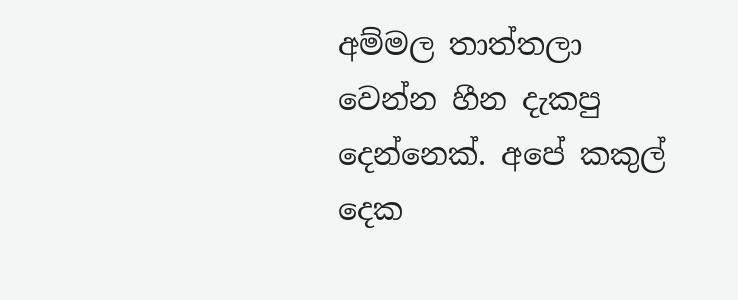අම්මල තාත්තලා වෙන්න හීන දැකපු දෙන්නෙක්. අපේ කකුල් දෙක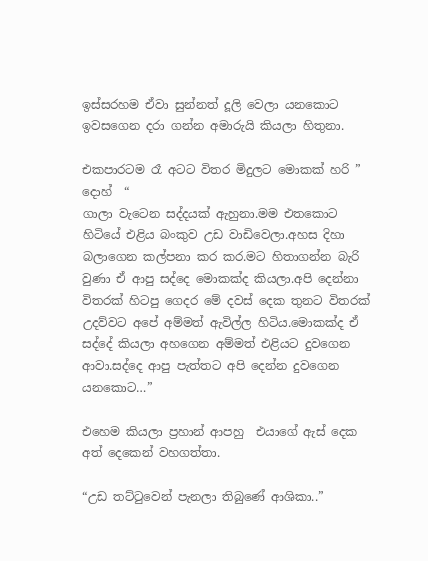ඉස්සරහම ඒවා සුන්නත් දූලි වෙලා යනකොට ඉවසගෙන දරා ගන්න අමාරුයි කියලා හිතුනා.

එකපාරටම රෑ අටට විතර මිදුලට මොකක් හරි ” දොහ්  “
ගාලා වැටෙන සද්දයක් ඇහුනා.මම එතකොට හිටියේ එළිය බංකුව උඩ වාඩිවෙලා.අහස දිහා බලාගෙන කල්පනා කර කර.මට හිතාගන්න බැරි වුණා ඒ ආපු සද්දෙ මොකක්ද කියලා.අපි දෙන්නා විතරක් හිටපු ගෙදර මේ දවස් දෙක තුනට විතරක් උදව්වට අපේ අම්මත් ඇවිල්ල හිටිය.මොකක්ද ඒ සද්දේ කියලා අහගෙන අම්මත් එළියට දුවගෙන ආවා.සද්දෙ ආපු පැත්තට අපි දෙන්න දුවගෙන යනකොට…”

එහෙම කියලා ප්‍රහාන් ආපහු  එයාගේ ඇස් දෙක අත් දෙකෙන් වහගත්තා.

“උඩ තට්ටුවෙන් පැනලා තිබුණේ ආශිකා..”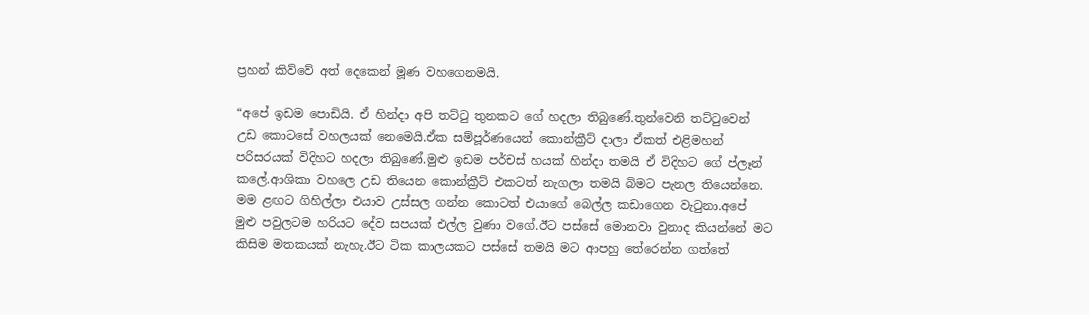ප්‍රහන් කිව්වේ අත් දෙකෙන් මූණ වහගෙනමයි.

“අපේ ඉඩම පොඩියි. ඒ හින්දා අපි තට්ටු තුනකට ගේ හදලා තිබුණේ.තුන්වෙනි තට්ටුවෙන් උඩ කොටසේ වහලයක් නෙමෙයි.ඒක සම්පූර්ණයෙන් කොන්ක්‍රීට් දාලා ඒකත් එළිමහන් පරිසරයක් විදිහට හදලා තිබුණේ.මුළු ඉඩම පර්චස් හයක් හින්දා තමයි ඒ විදිහට ගේ ප්ලෑන් කලේ.ආශිකා වහලෙ උඩ තියෙන කොන්ක්‍රීට් එකටත් නැගලා තමයි බිමට පැනල තියෙන්නෙ. මම ළඟට ගිහිල්ලා එයාව උස්සල ගන්න කොටත් එයාගේ බෙල්ල කඩාගෙන වැටුනා.අපේ මුළු පවුලටම හරියට දේව සපයක් එල්ල වුණා වගේ.ඊට පස්සේ මොනවා වුනාද කියන්නේ මට කිසිම මතකයක් නැහැ.ඊට ටික කාලයකට පස්සේ තමයි මට ආපහු තේරෙන්න ගත්තේ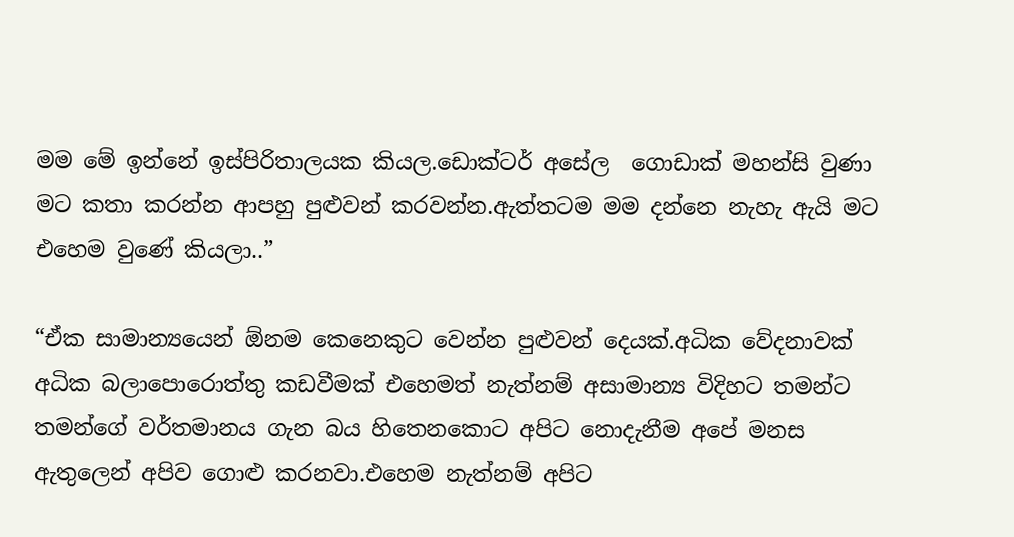මම මේ ඉන්නේ ඉස්පිරිතාලයක කියල.ඩොක්ටර් අසේල  ගොඩාක් මහන්සි වුණා මට කතා කරන්න ආපහු පුළුවන් කරවන්න.ඇත්තටම මම දන්නෙ නැහැ ඇයි මට එහෙම වුණේ කියලා..”

“ඒක සාමාන්‍යයෙන් ඕනම කෙනෙකුට වෙන්න පුළුවන් දෙයක්.අධික වේදනාවක් අධික බලාපොරොත්තු කඩවීමක් එහෙමත් නැත්නම් අසාමාන්‍ය විදිහට තමන්ට තමන්ගේ වර්තමානය ගැන බය හිතෙනකොට අපිට නොදැනීම අපේ මනස ඇතුලෙන් අපිව ගොළු කරනවා.එහෙම නැත්නම් අපිට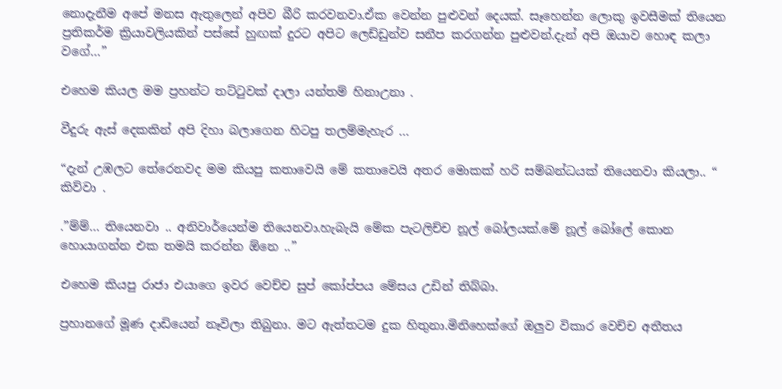නොදැනීම අපේ මනස ඇතුලෙන් අපිව බීරි කරවනවා.ඒක වෙන්න පුළුවන් දෙයක්. සෑහෙන්න ලොකු ඉවසීමක් තියෙන ප්‍රතිකර්ම ක්‍රියාවලියකින් පස්සේ හුඟක් දුරට අපිට ලෙඩ්ඩුන්ව සනීප කරගන්න පුළුවන්.දැන් අපි ඔයාව හොඳ කලා වගේ…”

එහෙම කියල මම ප්‍රහන්ට තට්ටුවක් දාලා යන්තම් හිනාඋනා .

වීදුරු ඇස් දෙකකින් අපි දිහා බලාගෙන හිටපු තලම්මැහැර …

“දැන් උඹලට තේරෙනවද මම කියපු කතාවෙයි මේ කතාවෙයි අතර මොකක් හරි සම්බන්ධයක් තියෙනවා කියලා.. “
කිව්වා .

.”ම්ම්… තියෙනවා .. අනිවාර්යෙන්ම තියෙනවා.හැබැයි මේක පැටලිච්ච නූල් බෝලයක්.මේ නූල් බෝලේ කොන හොයාගන්න එක තමයි කරන්න ඕනෙ ..”

එහෙම කියපු රාජා එයාගෙ ඉවර වෙච්ච සුප් කෝප්පය මේසය උඩින් තිබ්බා.

ප්‍රහානගේ මූණ දාඩියෙන් නෑවිලා තිබුනා. මට ඇත්තටම දුක හිතුනා.මිනිහෙක්ගේ ඔලුව විකාර වෙච්ච අතීතය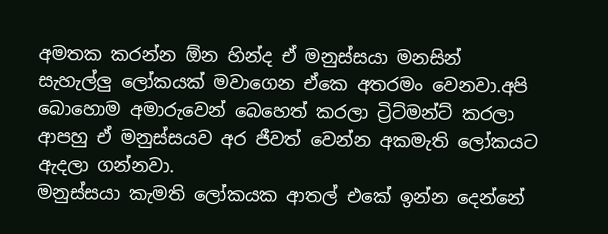අමතක කරන්න ඕන හින්ද ඒ මනුස්සයා මනසින් සැහැල්ලු ලෝකයක් මවාගෙන ඒකෙ අතරමං වෙනවා.අපි බොහොම අමාරුවෙන් බෙහෙත් කරලා ට්‍රිට්මන්ට් කරලා ආපහු ඒ මනුස්සයව අර ජීවත් වෙන්න අකමැති ලෝකයට ඇදලා ගන්නවා.
මනුස්සයා කැමති ලෝකයක ආතල් එකේ ඉන්න දෙන්නේ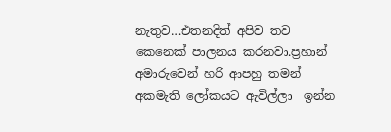නැතුව…එතනදිත් අපිව තව කෙනෙක් පාලනය කරනවා.ප්‍රහාන් අමාරුවෙන් හරි ආපහු තමන් අකමැති ලෝකයට ඇවිල්ලා  ඉන්න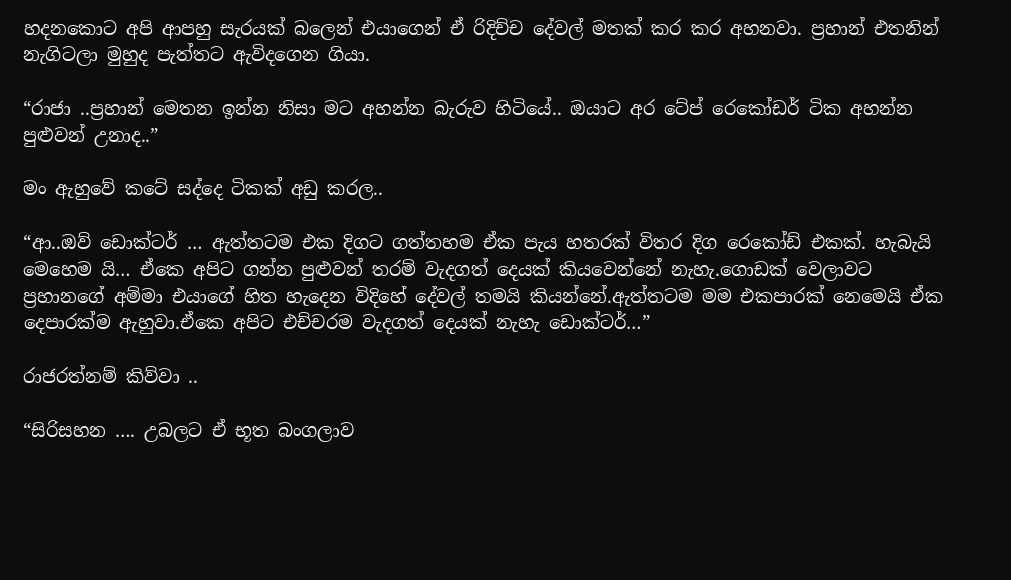හදනකොට අපි ආපහු සැරයක් බලෙන් එයාගෙන් ඒ රිදිච්ච දේවල් මතක් කර කර අහනවා. ප්‍රහාන් එතනින් නැගිටලා මුහුද පැත්තට ඇවිදගෙන ගියා.

“රාජා ..ප්‍රහාන් මෙතන ඉන්න නිසා මට අහන්න බැරුව හිටියේ.. ඔයාට අර ටේප් රෙකෝඩර් ටික අහන්න පුළුවන් උනාද..”

මං ඇහුවේ කටේ සද්දෙ ටිකක් අඩු කරල..

“ආ..ඔව් ඩොක්ටර් … ඇත්තටම එක දිගට ගත්තහම ඒක පැය හතරක් විතර දිග රෙකෝඩ් එකක්. හැබැයි මෙහෙම යි… ඒකෙ අපිට ගන්න පුළුවන් තරම් වැදගත් දෙයක් කියවෙන්නේ නැහැ.ගොඩක් වෙලාවට ප්‍රහානගේ අම්මා එයාගේ හිත හැදෙන විදිහේ දේවල් තමයි කියන්නේ.ඇත්තටම මම එකපාරක් නෙමෙයි ඒක දෙපාරක්ම ඇහුවා.ඒකෙ අපිට එච්චරම වැදගත් දෙයක් නැහැ ඩොක්ටර්…”

රාජරත්නම් කිව්වා ..

“සිරිසහන …. උබලට ඒ භූත බංගලාව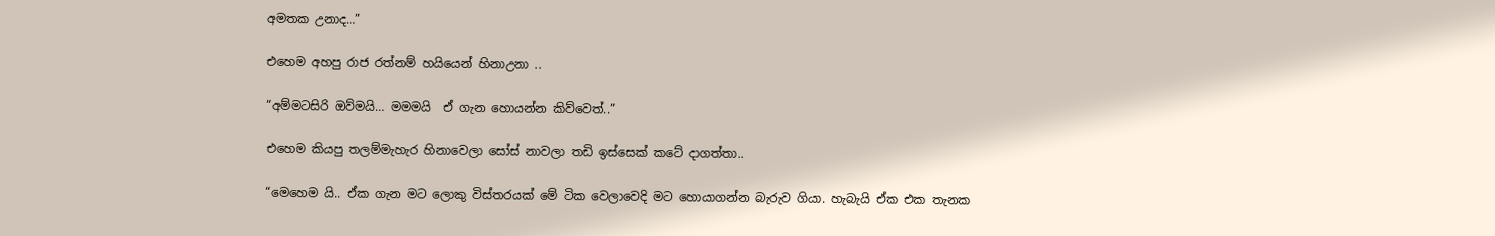අමතක උනාද…”

එහෙම අහපු රාජ රත්නම් හයියෙන් හිනාඋනා ..

“අම්මටසිරි ඔව්මයි… මමමයි  ඒ ගැන හොයන්න කිව්වෙත්..”

එහෙම කියපු තලම්මැහැර හිනාවෙලා සෝස් නාවලා තඩි ඉස්සෙක් කටේ දාගත්තා..

“මෙහෙම යි.. ඒක ගැන මට ලොකු විස්තරයක් මේ ටික වෙලාවෙදි මට හොයාගන්න බැරුව ගියා. හැබැයි ඒක එක තැනක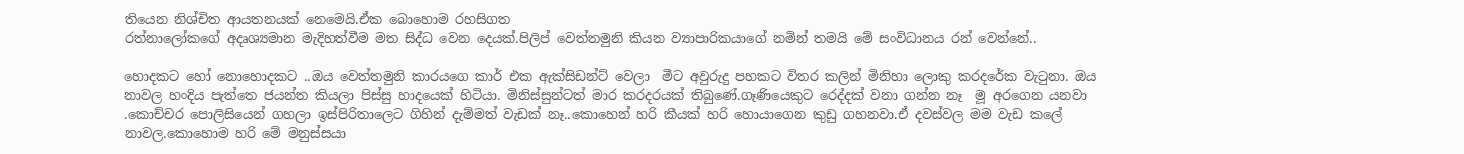තියෙන නිශ්චිත ආයතනයක් නෙමෙයි.ඒක බොහොම රහසිගත
රත්නාලෝකගේ අදෘශ්‍යමාන මැදිහත්වීම මත සිද්ධ වෙන දෙයක්.පිලිප් වෙත්තමුනි කියන ව්‍යාපාරිකයාගේ නමින් තමයි මේ සංවිධානය රන් වෙන්නේ..

හොදකට හෝ නොහොදකට ..ඔය වෙත්තමුනි කාරයගෙ කාර් එක ඇක්සිඩන්ට් වෙලා  මීට අවුරුදු පහකට විතර කලින් මිනිහා ලොකු කරදරේක වැටුනා. ඔය නාවල හංදිය පැත්තෙ ජයන්ත කියලා පිස්සු හාදයෙක් හිටියා. මිනිස්සුන්ටත් මාර කරදරයක් තිබුණේ.ගෑණියෙකුට රෙද්දක් වනා ගන්න නෑ  මූ අරගෙන යනවා .කොච්චර පොලිසියෙන් ගහලා ඉස්පිරිතාලෙට ගිහින් දැම්මත් වැඩක් නෑ..කොහෙන් හරි කීයක් හරි හොයාගෙන කුඩු ගහනවා.ඒ දවස්වල මම වැඩ කලේ නාවල.කොහොම හරි මේ මනුස්සයා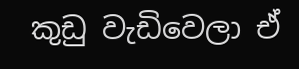කුඩු වැඩිවෙලා ඒ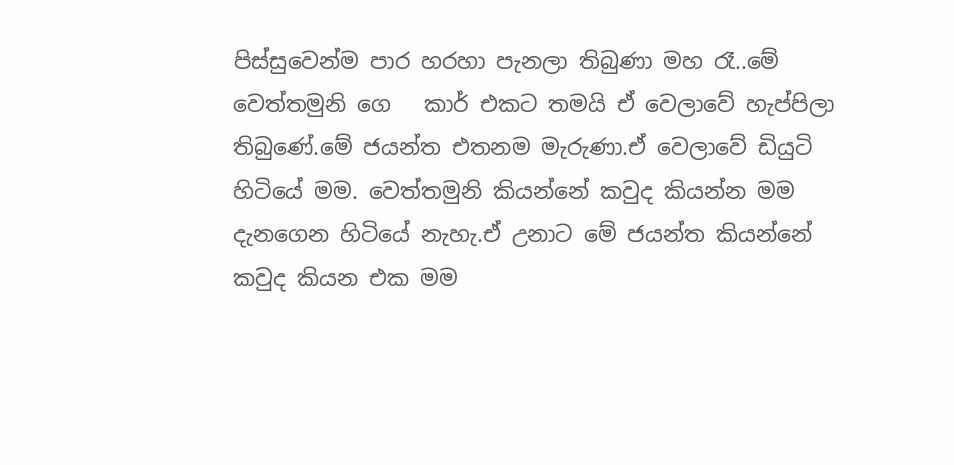පිස්සුවෙන්ම පාර හරහා පැනලා තිබුණා මහ රෑ..මේ වෙත්තමුනි ගෙ   කාර් එකට තමයි ඒ වෙලාවේ හැප්පිලා තිබුණේ.මේ ජයන්ත එතනම මැරුණා.ඒ වෙලාවේ ඩියුටි හිටියේ මම. වෙත්තමුනි කියන්නේ කවුද කියන්න මම දැනගෙන හිටියේ නැහැ.ඒ උනාට මේ ජයන්ත කියන්නේ කවුද කියන එක මම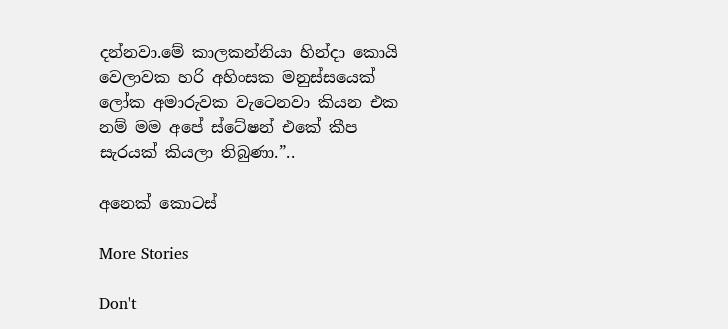දන්නවා.මේ කාලකන්නියා හින්දා කොයි වෙලාවක හරි අහිංසක මනුස්සයෙක් ලෝක අමාරුවක වැටෙනවා කියන එක නම් මම අපේ ස්ටේෂන් එකේ කීප සැරයක් කියලා තිබුණා.”..

අනෙක් කොටස්

More Stories

Don't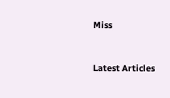Miss


Latest Articles